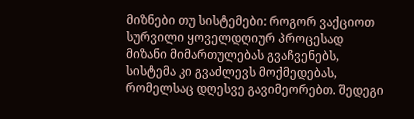მიზნები თუ სისტემები: როგორ ვაქციოთ სურვილი ყოველდღიურ პროცესად
მიზანი მიმართულებას გვაჩვენებს, სისტემა კი გვაძლევს მოქმედებას, რომელსაც დღესვე გავიმეორებთ. შედეგი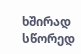ხშირად სწორედ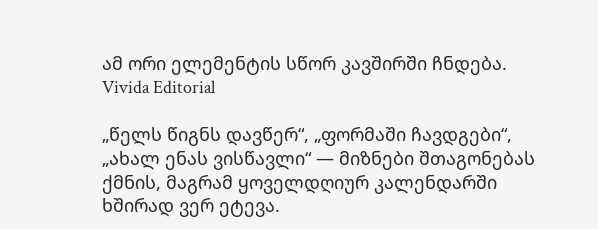ამ ორი ელემენტის სწორ კავშირში ჩნდება.
Vivida Editorial

„წელს წიგნს დავწერ“, „ფორმაში ჩავდგები“, „ახალ ენას ვისწავლი“ — მიზნები შთაგონებას ქმნის, მაგრამ ყოველდღიურ კალენდარში ხშირად ვერ ეტევა.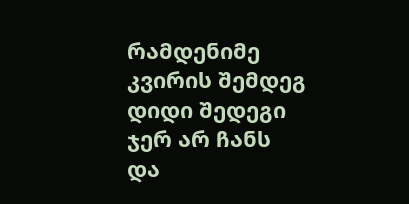რამდენიმე კვირის შემდეგ დიდი შედეგი ჯერ არ ჩანს და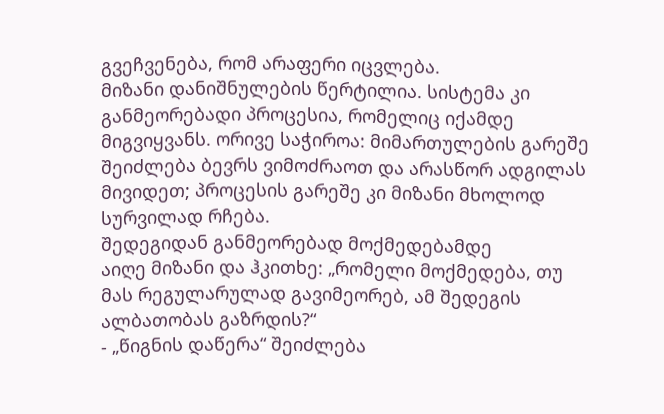გვეჩვენება, რომ არაფერი იცვლება.
მიზანი დანიშნულების წერტილია. სისტემა კი განმეორებადი პროცესია, რომელიც იქამდე მიგვიყვანს. ორივე საჭიროა: მიმართულების გარეშე შეიძლება ბევრს ვიმოძრაოთ და არასწორ ადგილას მივიდეთ; პროცესის გარეშე კი მიზანი მხოლოდ სურვილად რჩება.
შედეგიდან განმეორებად მოქმედებამდე
აიღე მიზანი და ჰკითხე: „რომელი მოქმედება, თუ მას რეგულარულად გავიმეორებ, ამ შედეგის ალბათობას გაზრდის?“
- „წიგნის დაწერა“ შეიძლება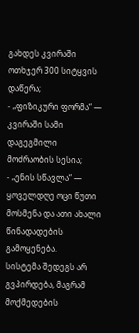გახდეს კვირაში ოთხჯერ 300 სიტყვის დაწერა;
- „ფიზიკური ფორმა“ — კვირაში სამი დაგეგმილი მოძრაობის სესია;
- „ენის სწავლა“ — ყოველდღე ოცი წუთი მოსმენა და ათი ახალი წინადადების გამოყენება.
სისტემა შედეგს არ გვპირდება, მაგრამ მოქმედების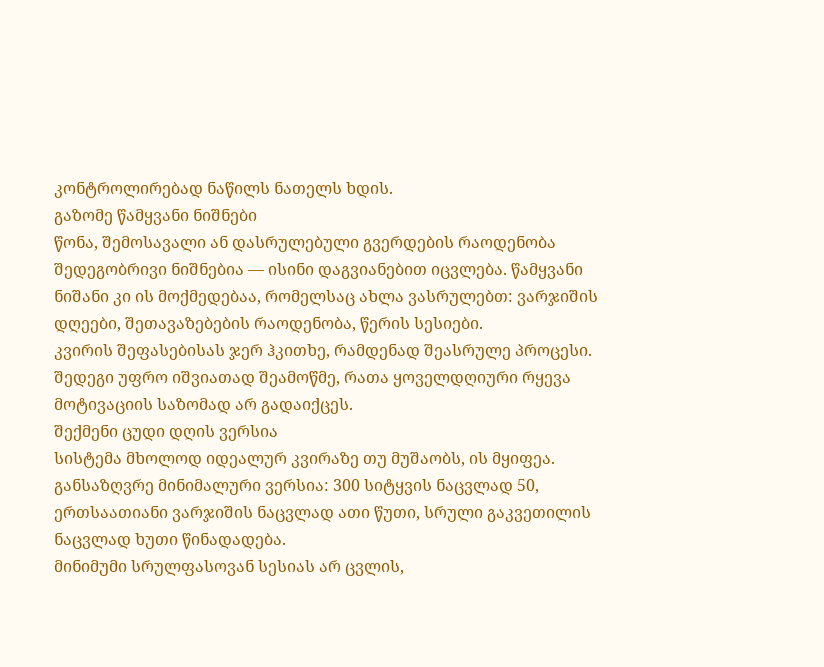კონტროლირებად ნაწილს ნათელს ხდის.
გაზომე წამყვანი ნიშნები
წონა, შემოსავალი ან დასრულებული გვერდების რაოდენობა შედეგობრივი ნიშნებია — ისინი დაგვიანებით იცვლება. წამყვანი ნიშანი კი ის მოქმედებაა, რომელსაც ახლა ვასრულებთ: ვარჯიშის დღეები, შეთავაზებების რაოდენობა, წერის სესიები.
კვირის შეფასებისას ჯერ ჰკითხე, რამდენად შეასრულე პროცესი. შედეგი უფრო იშვიათად შეამოწმე, რათა ყოველდღიური რყევა მოტივაციის საზომად არ გადაიქცეს.
შექმენი ცუდი დღის ვერსია
სისტემა მხოლოდ იდეალურ კვირაზე თუ მუშაობს, ის მყიფეა. განსაზღვრე მინიმალური ვერსია: 300 სიტყვის ნაცვლად 50, ერთსაათიანი ვარჯიშის ნაცვლად ათი წუთი, სრული გაკვეთილის ნაცვლად ხუთი წინადადება.
მინიმუმი სრულფასოვან სესიას არ ცვლის,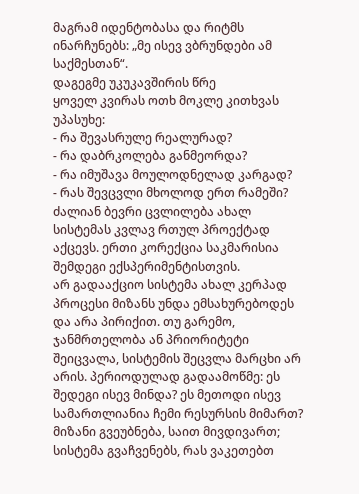მაგრამ იდენტობასა და რიტმს ინარჩუნებს: „მე ისევ ვბრუნდები ამ საქმესთან“.
დაგეგმე უკუკავშირის წრე
ყოველ კვირას ოთხ მოკლე კითხვას უპასუხე:
- რა შევასრულე რეალურად?
- რა დაბრკოლება განმეორდა?
- რა იმუშავა მოულოდნელად კარგად?
- რას შევცვლი მხოლოდ ერთ რამეში?
ძალიან ბევრი ცვლილება ახალ სისტემას კვლავ რთულ პროექტად აქცევს. ერთი კორექცია საკმარისია შემდეგი ექსპერიმენტისთვის.
არ გადააქციო სისტემა ახალ კერპად
პროცესი მიზანს უნდა ემსახურებოდეს და არა პირიქით. თუ გარემო, ჯანმრთელობა ან პრიორიტეტი შეიცვალა, სისტემის შეცვლა მარცხი არ არის. პერიოდულად გადაამოწმე: ეს შედეგი ისევ მინდა? ეს მეთოდი ისევ სამართლიანია ჩემი რესურსის მიმართ?
მიზანი გვეუბნება, საით მივდივართ; სისტემა გვაჩვენებს, რას ვაკეთებთ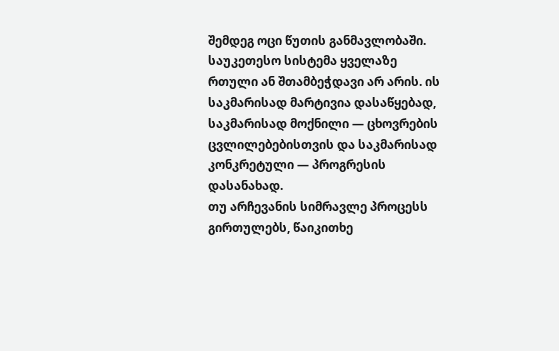შემდეგ ოცი წუთის განმავლობაში.
საუკეთესო სისტემა ყველაზე რთული ან შთამბეჭდავი არ არის. ის საკმარისად მარტივია დასაწყებად, საკმარისად მოქნილი — ცხოვრების ცვლილებებისთვის და საკმარისად კონკრეტული — პროგრესის დასანახად.
თუ არჩევანის სიმრავლე პროცესს გირთულებს, წაიკითხე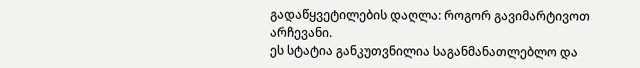გადაწყვეტილების დაღლა: როგორ გავიმარტივოთ არჩევანი.
ეს სტატია განკუთვნილია საგანმანათლებლო და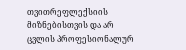თვითრეფლექსიის მიზნებისთვის და არ ცვლის პროფესიონალურ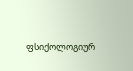ფსიქოლოგიურ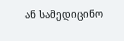ან სამედიცინო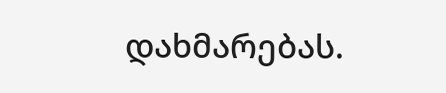დახმარებას.